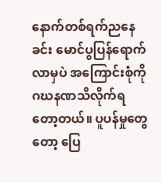နောက်တစ်ရက်ညနေခင်း မောင်ပွပြန်ရောက်လာမှပဲ အကြောင်းစုံကို ဂဃနဏသိလိုက်ရတော့တယ်။ ပူပန်မှုတွေတော့ ပြေ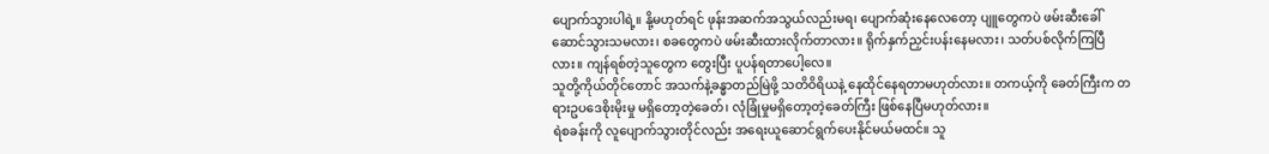ပျောက်သွားပါရဲ့။ နို့မဟုတ်ရင် ဖုန်းအဆက်အသွယ်လည်းမရ၊ ပျောက်ဆုံးနေလေတော့ ပျူတွေကပဲ ဖမ်းဆီးခေါ်ဆောင်သွားသမလား၊ စခတွေကပဲ ဖမ်းဆီးထားလိုက်တာလား။ ရိုက်နှက်ညှင်းပန်းနေမလား၊ သတ်ပစ်လိုက်ကြပြီလား။ ကျန်ရစ်တဲ့သူတွေက တွေးပြီး ပူပန်ရတာပေါ့လေ။
သူတို့ကိုယ်တိုင်တောင် အသက်နဲ့ခန္ဓာတည်မြဲဖို့ သတိဝိရိယနဲ့ နေထိုင်နေရတာမဟုတ်လား။ တကယ့်ကို ခေတ်ကြီးက တရားဥပဒေစိုးမိုးမှု မရှိတော့တဲ့ခေတ်၊ လုံခြုံမှုမရှိတော့တဲ့ခေတ်ကြီး ဖြစ်နေပြီမဟုတ်လား။
ရဲစခန်းကို လူပျောက်သွားတိုင်လည်း အရေးယူဆောင်ရွက်ပေးနိုင်မယ်မထင်။ သူ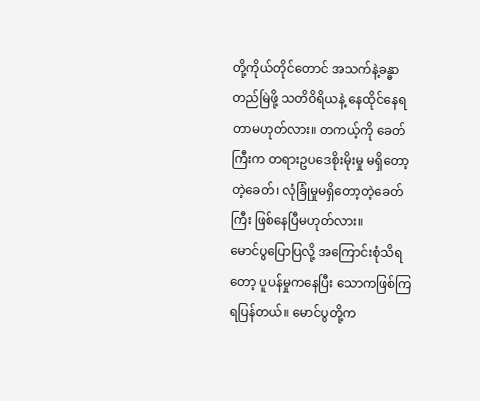တို့ကိုယ်တိုင်တောင် အသက်နဲ့ခန္ဓာတည်မြဲဖို့ သတိဝိရိယနဲ့ နေထိုင်နေရတာမဟုတ်လား။ တကယ့်ကို ခေတ်ကြီးက တရားဥပဒေစိုးမိုးမှု မရှိတော့တဲ့ခေတ်၊ လုံခြုံမှုမရှိတော့တဲ့ခေတ်ကြီး ဖြစ်နေပြီမဟုတ်လား။
မောင်ပွပြောပြလို့ အကြောင်းစုံသိရတော့ ပူပန်မှုကနေပြီး သောကဖြစ်ကြရပြန်တယ်။ မောင်ပွတို့က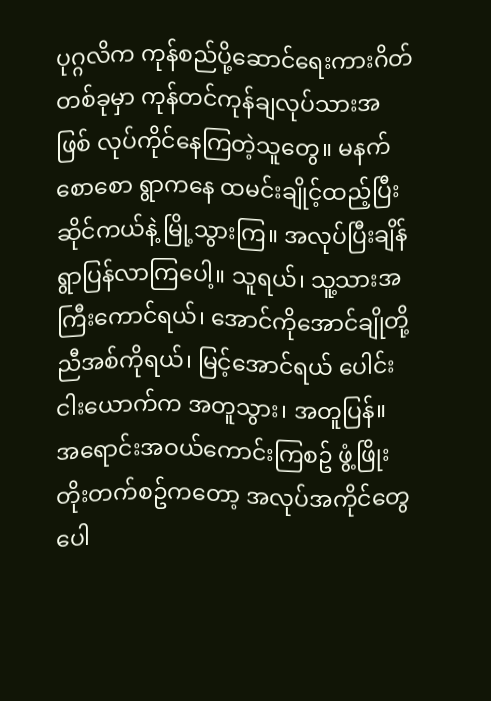ပုဂ္ဂလိက ကုန်စည်ပို့ဆောင်ရေးကားဂိတ်တစ်ခုမှာ ကုန်တင်ကုန်ချလုပ်သားအဖြစ် လုပ်ကိုင်နေကြတဲ့သူတွေ။ မနက်စောစော ရွာကနေ ထမင်းချိုင့်ထည့်ပြီး ဆိုင်ကယ်နဲ့ မြို့သွားကြ။ အလုပ်ပြီးချိန် ရွာပြန်လာကြပေါ့။ သူရယ်၊ သူ့သားအကြီးကောင်ရယ်၊ အောင်ကိုအောင်ချိုတို့ ညီအစ်ကိုရယ်၊ မြင့်အောင်ရယ် ပေါင်းငါးယောက်က အတူသွား၊ အတူပြန်။
အရောင်းအဝယ်ကောင်းကြစဥ် ဖွံ့ဖြိုးတိုးတက်စဥ်ကတော့ အလုပ်အကိုင်တွေပေါ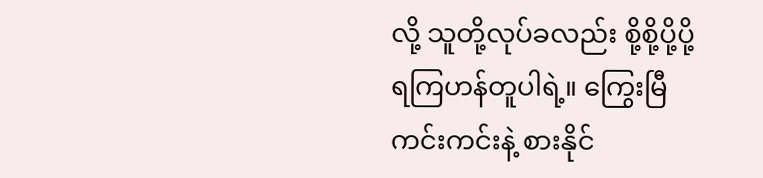လို့ သူတို့လုပ်ခလည်း စို့စို့ပို့ပို့ရကြဟန်တူပါရဲ့။ ကြွေးမြီကင်းကင်းနဲ့ စားနိုင်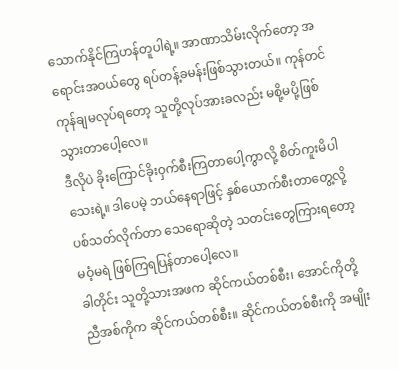သောက်နိုင်ကြဟန်တူပါရဲ့။ အာဏာသိမ်းလိုက်တော့ အရောင်းအဝယ်တွေ ရပ်တန့်ခမန်းဖြစ်သွားတယ်။ ကုန်တင်ကုန်ချမလုပ်ရတော့ သူတို့လုပ်အားခလည်း မစို့မပို့ဖြစ်သွားတာပေါ့လေ။
ဒီလိုပဲ ခိုးကြောင်ခိုးဝှက်စီးကြတာပေါ့ကွာလို့ စိတ်ကူးမိပါသေးရဲ့။ ဒါပေမဲ့ ဘယ်နေရာဖြင့် နှစ်ယောက်စီးတာတွေ့လို့ ပစ်သတ်လိုက်တာ သေရောဆိုတဲ့ သတင်းတွေကြားရတော့ မဝံ့မရဲ ဖြစ်ကြရပြန်တာပေါ့လေ။
ခါတိုင်း သူတို့သားအဖက ဆိုင်ကယ်တစ်စီး၊ အောင်ကိုတို့ညီအစ်ကိုက ဆိုင်ကယ်တစ်စီး။ ဆိုင်ကယ်တစ်စီးကို အမျိုး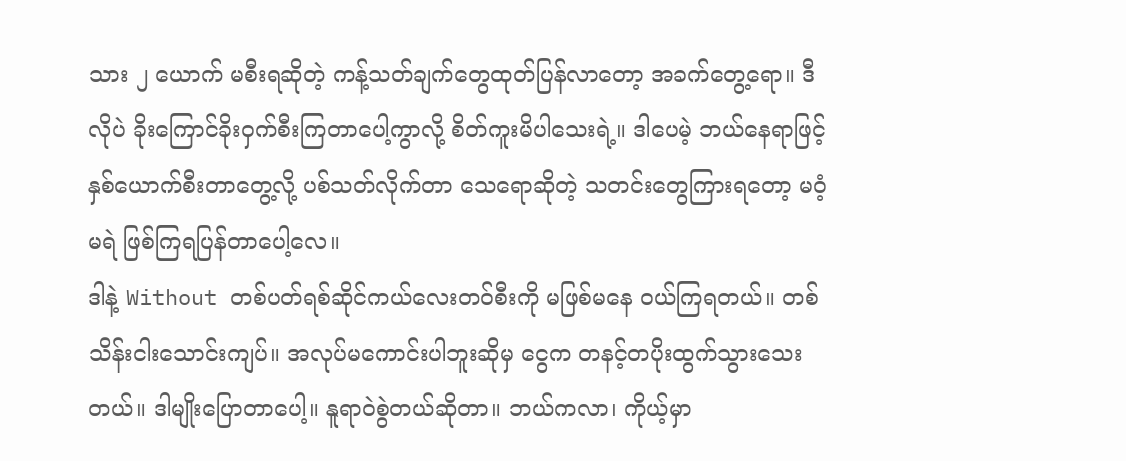သား ၂ ယောက် မစီးရဆိုတဲ့ ကန့်သတ်ချက်တွေထုတ်ပြန်လာတော့ အခက်တွေ့ရော။ ဒီလိုပဲ ခိုးကြောင်ခိုးဝှက်စီးကြတာပေါ့ကွာလို့ စိတ်ကူးမိပါသေးရဲ့။ ဒါပေမဲ့ ဘယ်နေရာဖြင့် နှစ်ယောက်စီးတာတွေ့လို့ ပစ်သတ်လိုက်တာ သေရောဆိုတဲ့ သတင်းတွေကြားရတော့ မဝံ့မရဲ ဖြစ်ကြရပြန်တာပေါ့လေ။
ဒါနဲ့ Without တစ်ပတ်ရစ်ဆိုင်ကယ်လေးတ၀်စီးကို မဖြစ်မနေ ဝယ်ကြရတယ်။ တစ်သိန်းငါးသောင်းကျပ်။ အလုပ်မကောင်းပါဘူးဆိုမှ ငွေက တနင့်တပိုးထွက်သွားသေးတယ်။ ဒါမျိုးပြောတာပေါ့။ နူရာဝဲစွဲတယ်ဆိုတာ။ ဘယ်ကလာ၊ ကိုယ့်မှာ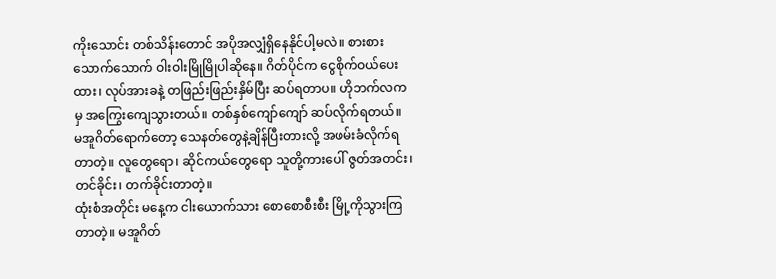ကိုးသောင်း တစ်သိန်းတောင် အပိုအလျှံရှိနေနိုင်ပါ့မလဲ။ စားစားသောက်သောက် ဝါးဝါးမြိုမြိုပါဆိုနေ။ ဂိတ်ပိုင်က ငွေစိုက်ဝယ်ပေးထား၊ လုပ်အားခနဲ့ တဖြည်းဖြည်းနှိမ်ပြီး ဆပ်ရတာပ။ ဟိုဘက်လကမှ အကြွေးကျေသွားတယ်။ တစ်နှစ်ကျော်ကျော် ဆပ်လိုက်ရတယ်။
မအူဂိတ်ရောက်တော့ သေနတ်တွေနဲ့ချိန်ပြီးတားလို့ အဖမ်းခံလိုက်ရတာတဲ့။ လူတွေရော၊ ဆိုင်ကယ်တွေရော သူတို့ကားပေါ် ဇွတ်အတင်း၊ တင်ခိုင်း၊ တက်ခိုင်းတာတဲ့။
ထုံးစံအတိုင်း မနေ့က ငါးယောက်သား စောစောစီးစီး မြို့ကိုသွားကြတာတဲ့။ မအူဂိတ်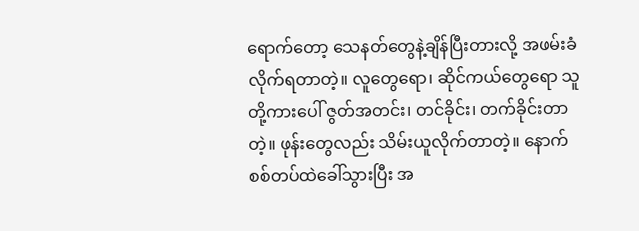ရောက်တော့ သေနတ်တွေနဲ့ချိန်ပြီးတားလို့ အဖမ်းခံလိုက်ရတာတဲ့။ လူတွေရော၊ ဆိုင်ကယ်တွေရော သူတို့ကားပေါ် ဇွတ်အတင်း၊ တင်ခိုင်း၊ တက်ခိုင်းတာတဲ့။ ဖုန်းတွေလည်း သိမ်းယူလိုက်တာတဲ့။ နောက် စစ်တပ်ထဲခေါ်သွားပြီး အ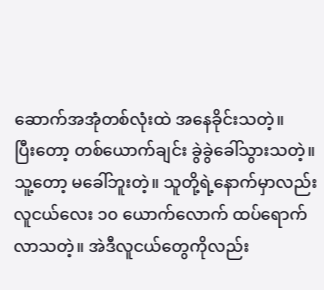ဆောက်အအုံတစ်လုံးထဲ အနေခိုင်းသတဲ့။
ပြီးတော့ တစ်ယောက်ချင်း ခွဲခွဲခေါ်သွားသတဲ့။ သူ့တော့ မခေါ်ဘူးတဲ့။ သူတို့ရဲ့နောက်မှာလည်း လူငယ်လေး ၁၀ ယောက်လောက် ထပ်ရောက်လာသတဲ့။ အဲဒီလူငယ်တွေကိုလည်း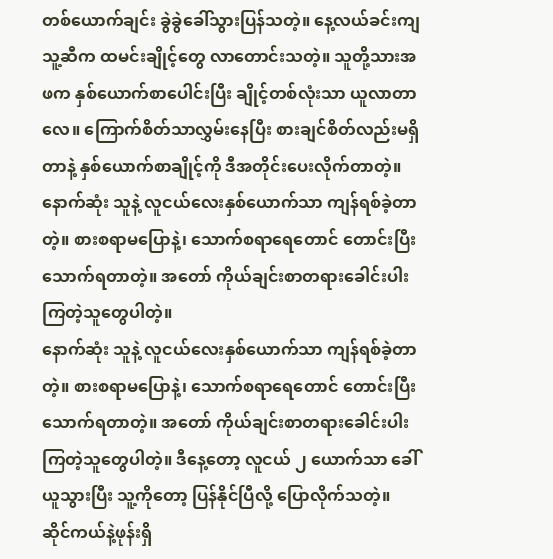တစ်ယောက်ချင်း ခွဲခွဲခေါ်သွားပြန်သတဲ့။ နေ့လယ်ခင်းကျ သူ့ဆီက ထမင်းချိုင့်တွေ လာတောင်းသတဲ့။ သူတို့သားအဖက နှစ်ယောက်စာပေါင်းပြီး ချိုင့်တစ်လုံးသာ ယူလာတာလေ။ ကြောက်စိတ်သာလွှမ်းနေပြီး စားချင်စိတ်လည်းမရှိတာနဲ့ နှစ်ယောက်စာချိုင့်ကို ဒီအတိုင်းပေးလိုက်တာတဲ့။
နောက်ဆုံး သူနဲ့ လူငယ်လေးနှစ်ယောက်သာ ကျန်ရစ်ခဲ့တာတဲ့။ စားစရာမပြောနဲ့၊ သောက်စရာရေတောင် တောင်းပြီး သောက်ရတာတဲ့။ အတော် ကိုယ်ချင်းစာတရားခေါင်းပါးကြတဲ့သူတွေပါတဲ့။
နောက်ဆုံး သူနဲ့ လူငယ်လေးနှစ်ယောက်သာ ကျန်ရစ်ခဲ့တာတဲ့။ စားစရာမပြောနဲ့၊ သောက်စရာရေတောင် တောင်းပြီး သောက်ရတာတဲ့။ အတော် ကိုယ်ချင်းစာတရားခေါင်းပါးကြတဲ့သူတွေပါတဲ့။ ဒီနေ့တော့ လူငယ် ၂ ယောက်သာ ခေါ်ယူသွားပြီး သူ့ကိုတော့ ပြန်နိုင်ပြီလို့ ပြောလိုက်သတဲ့။ ဆိုင်ကယ်နဲ့ဖုန်းရှိ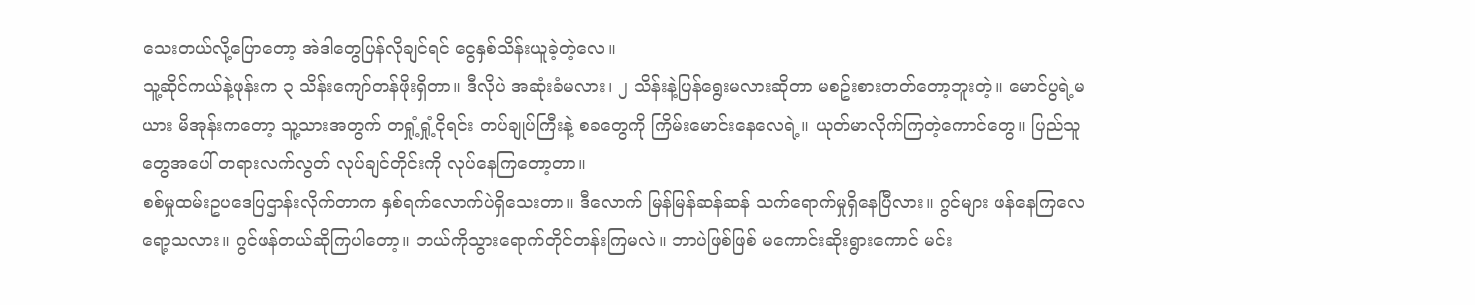သေးတယ်လို့ပြောတော့ အဲဒါတွေပြန်လိုချင်ရင် ငွေနှစ်သိန်းယူခဲ့တဲ့လေ။
သူ့ဆိုင်ကယ်နဲ့ဖုန်းက ၃ သိန်းကျော်တန်ဖိုးရှိတာ။ ဒီလိုပဲ အဆုံးခံမလား၊ ၂ သိန်းနဲ့ပြန်ရွေးမလားဆိုတာ မစဥ်းစားတတ်တော့ဘူးတဲ့။ မောင်ပွရဲ့မယား မိအုန်းကတော့ သူ့သားအတွက် တရှုံ့ရှုံ့ငိုရင်း တပ်ချုပ်ကြီးနဲ့ စခတွေကို ကြိမ်းမောင်းနေလေရဲ့။ ယုတ်မာလိုက်ကြတဲ့ကောင်တွေ။ ပြည်သူတွေအပေါ် တရားလက်လွတ် လုပ်ချင်တိုင်းကို လုပ်နေကြတော့တာ။
စစ်မှုထမ်းဥပဒေပြဌာန်းလိုက်တာက နှစ်ရက်လောက်ပဲရှိသေးတာ။ ဒီလောက် မြန်မြန်ဆန်ဆန် သက်ရောက်မှုရှိနေပြီလား။ ဂွင်များ ဖန်နေကြလေရော့သလား။ ဂွင်ဖန်တယ်ဆိုကြပါတော့။ ဘယ်ကိုသွားရောက်တိုင်တန်းကြမလဲ။ ဘာပဲဖြစ်ဖြစ် မကောင်းဆိုးရွားကောင် မင်း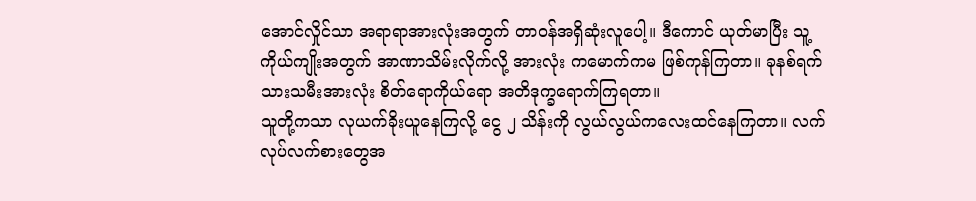အောင်လှိုင်သာ အရာရာအားလုံးအတွက် တာဝန်အရှိဆုံးလူပေါ့။ ဒီကောင် ယုတ်မာပြီး သူ့ကိုယ်ကျိုးအတွက် အာဏာသိမ်းလိုက်လို့ အားလုံး ကမောက်ကမ ဖြစ်ကုန်ကြတာ။ ခုနစ်ရက်သားသမီးအားလုံး စိတ်ရောကိုယ်ရော အတိဒုက္ခရောက်ကြရတာ။
သူတို့ကသာ လုယက်ခိုးယူနေကြလို့ ငွေ ၂ သိန်းကို လွယ်လွယ်ကလေးထင်နေကြတာ။ လက်လုပ်လက်စားတွေအ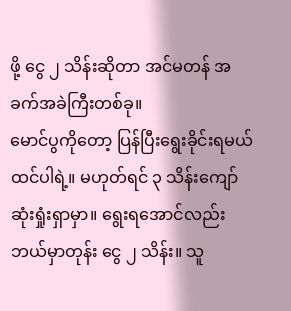ဖို့ ငွေ ၂ သိန်းဆိုတာ အင်မတန် အခက်အခဲကြီးတစ်ခု။
မောင်ပွကိုတော့ ပြန်ပြီးရွေးခိုင်းရမယ်ထင်ပါရဲ့။ မဟုတ်ရင် ၃ သိန်းကျော် ဆုံးရှုံးရှာမှာ။ ရွေးရအောင်လည်း ဘယ်မှာတုန်း ငွေ ၂ သိန်း။ သူ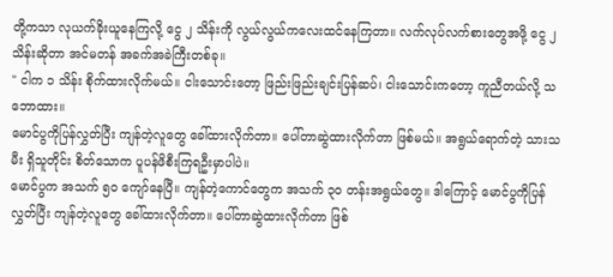တို့ကသာ လုယက်ခိုးယူနေကြလို့ ငွေ ၂ သိန်းကို လွယ်လွယ်ကလေးထင်နေကြတာ။ လက်လုပ်လက်စားတွေအဖို့ ငွေ ၂ သိန်းဆိုတာ အင်မတန် အခက်အခဲကြီးတစ်ခု။
" ငါက ၁ သိန်း စိုက်ထားလိုက်မယ်။ ငါးသောင်းတော့ ဖြည်းဖြည်းချင်းပြန်ဆပ်၊ ငါးသောင်းကတော့ ကူညီတယ်လို့ သဘောထား။
မောင်ပွကိုပြန်လွှတ်ပြီး ကျန်တဲ့လူတွေ ခေါ်ထားလိုက်တာ။ ပေါ်တာဆွဲထားလိုက်တာ ဖြစ်မယ်။ အရွယ်ရောက်တဲ့ သားသမီး ရှိသူတိုင်း စိတ်သောက ပူပန်ဖိစီးကြရဦးမှာပါပဲ။
မောင်ပွက အသက် ၅၀ ကျော်နေပြီ။ ကျန်တဲ့ကောင်တွေက အသက် ၃၀ တန်းအရွယ်တွေ။ ဒါကြောင့် မောင်ပွကိုပြန်လွှတ်ပြီး ကျန်တဲ့လူတွေ ခေါ်ထားလိုက်တာ။ ပေါ်တာဆွဲထားလိုက်တာ ဖြစ်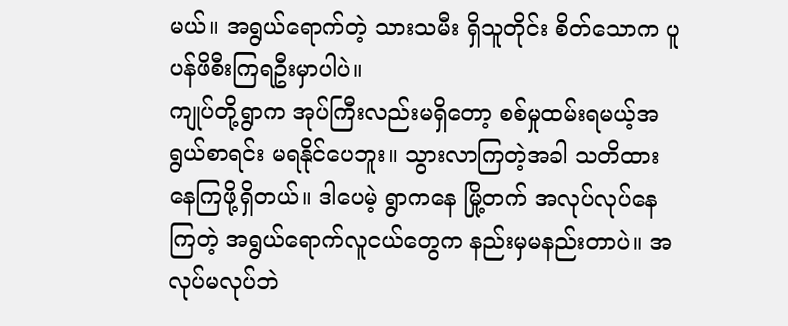မယ်။ အရွယ်ရောက်တဲ့ သားသမီး ရှိသူတိုင်း စိတ်သောက ပူပန်ဖိစီးကြရဦးမှာပါပဲ။
ကျုပ်တို့ရွာက အုပ်ကြီးလည်းမရှိတော့ စစ်မှုထမ်းရမယ့်အရွယ်စာရင်း မရနိုင်ပေဘူး။ သွားလာကြတဲ့အခါ သတိထားနေကြဖို့ရှိတယ်။ ဒါပေမဲ့ ရွာကနေ မြို့တက် အလုပ်လုပ်နေကြတဲ့ အရွယ်ရောက်လူငယ်တွေက နည်းမှမနည်းတာပဲ။ အလုပ်မလုပ်ဘဲ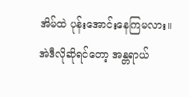အိမ်ထဲ ပုန်းအောင်းနေကြမလား။ အဲဒီလိုဆိုရင်တော့ အန္တရာယ်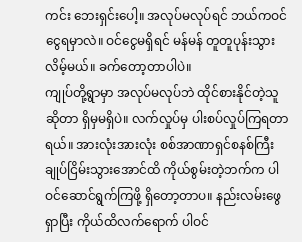ကင်း ဘေးရှင်းပေါ့။ အလုပ်မလုပ်ရင် ဘယ်ကဝင်ငွေရမှာလဲ။ ဝင်ငွေမရှိရင် မန်မန် တူတူပုန်းသွားလိမ့်မယ်။ ခက်တော့တာပါပဲ။
ကျုပ်တို့ရွာမှာ အလုပ်မလုပ်ဘဲ ထိုင်စားနိုင်တဲ့သူဆိုတာ ရှိမှမရှိပဲ။ လက်လှုပ်မှ ပါးစပ်လှုပ်ကြရတာရယ်။ အားလုံးအားလုံး စစ်အာဏာရှင်စနစ်ကြီး ချုပ်ငြိမ်းသွားအောင်ထိ ကိုယ်စွမ်းတဲ့ဘက်က ပါဝင်ဆောင်ရွက်ကြဖို့ ရှိတော့တာပ။ နည်းလမ်းဖွေရှာပြီး ကိုယ်ထိလက်ရောက် ပါဝင်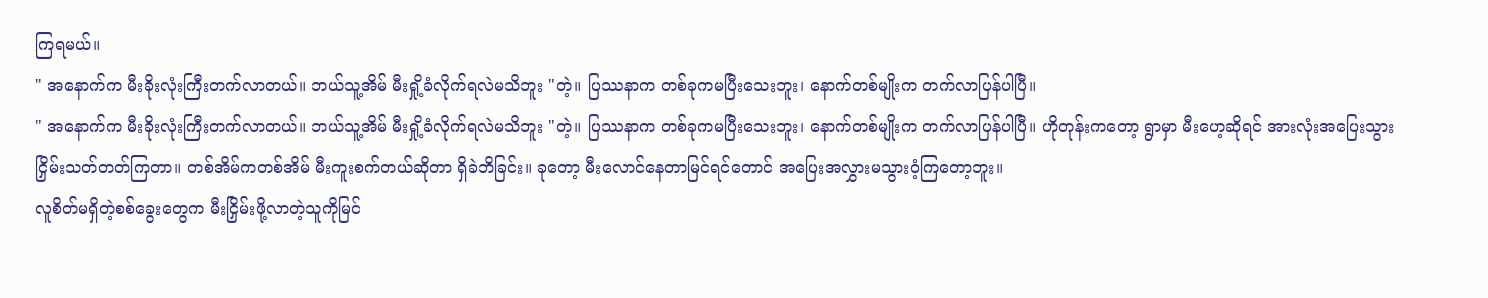ကြရမယ်။
" အနောက်က မီးခိုးလုံးကြီးတက်လာတယ်။ ဘယ်သူ့အိမ် မီးရှို့ခံလိုက်ရလဲမသိဘူး "တဲ့။ ပြဿနာက တစ်ခုကမပြီးသေးဘူး၊ နောက်တစ်မျိုးက တက်လာပြန်ပါပြီ။
" အနောက်က မီးခိုးလုံးကြီးတက်လာတယ်။ ဘယ်သူ့အိမ် မီးရှို့ခံလိုက်ရလဲမသိဘူး "တဲ့။ ပြဿနာက တစ်ခုကမပြီးသေးဘူး၊ နောက်တစ်မျိုးက တက်လာပြန်ပါပြီ။ ဟိုတုန်းကတော့ ရွာမှာ မီးဟေ့ဆိုရင် အားလုံးအပြေးသွား ငြှိမ်းသတ်တတ်ကြတာ။ တစ်အိမ်ကတစ်အိမ် မီးကူးစက်တယ်ဆိုတာ ရှိခဲဘိခြင်း။ ခုတော့ မီးလောင်နေတာမြင်ရင်တောင် အပြေးအလွှားမသွားဝံ့ကြတော့ဘူး။
လူစိတ်မရှိတဲ့စစ်ခွေးတွေက မီးငြှိမ်းဖို့လာတဲ့သူကိုမြင်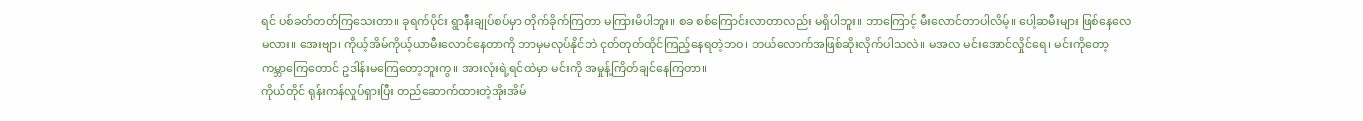ရင် ပစ်ခတ်တတ်ကြသေးတာ။ ခုရက်ပိုင်း ရွာနီးချုပ်စပ်မှာ တိုက်ခိုက်ကြတာ မကြားမိပါဘူး။ စခ စစ်ကြောင်းလာတာလည်း မရှိပါဘူး။ ဘာကြောင့် မီးလောင်တာပါလိမ့်။ ပေါ့ဆမီးများ ဖြစ်နေလေမလား။ အေးဗျာ၊ ကိုယ့်အိမ်ကိုယ့်ယာမီးလောင်နေတာကို ဘာမှမလုပ်နိုင်ဘဲ ငုတ်တုတ်ထိုင်ကြည့်နေရတဲ့ဘဝ၊ ဘယ်လောက်အဖြစ်ဆိုးလိုက်ပါသလဲ။ မအလ မင်းအောင်လှိုင်ရေ၊ မင်းကိုတော့ ကမ္ဘာကြေတောင် ဥဒါန်းမကြေတော့ဘူးကွ။ အားလုံးရဲ့ရင်ထဲမှာ မင်းကို အမှုန့်ကြိတ်ချင်နေကြတာ။
ကိုယ်တိုင် ရုန်းကန်လှုပ်ရှားပြီး တည်ဆောက်ထားတဲ့အိုးအိမ်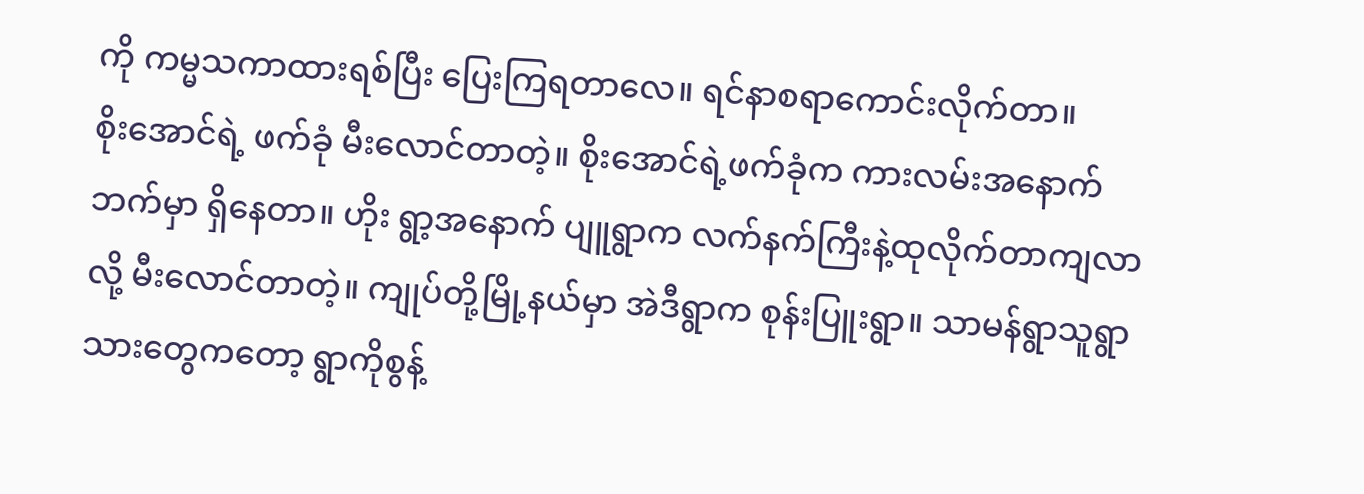ကို ကမ္မသကာထားရစ်ပြီး ပြေးကြရတာလေ။ ရင်နာစရာကောင်းလိုက်တာ။
စိုးအောင်ရဲ့ ဖက်ခုံ မီးလောင်တာတဲ့။ စိုးအောင်ရဲ့ဖက်ခုံက ကားလမ်းအနောက်ဘက်မှာ ရှိနေတာ။ ဟိုး ရွာ့အနောက် ပျူရွာက လက်နက်ကြီးနဲ့ထုလိုက်တာကျလာလို့ မီးလောင်တာတဲ့။ ကျုပ်တို့မြို့နယ်မှာ အဲဒီရွာက စုန်းပြူးရွာ။ သာမန်ရွာသူရွာသားတွေကတော့ ရွာကိုစွန့်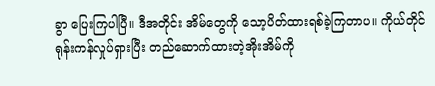ခွာ ပြေးကြပါပြီ။ ဒီအတိုင်း အိမ်တွေကို သော့ပိတ်ထားရစ်ခဲ့ကြတာပ။ ကိုယ်တိုင် ရုန်းကန်လှုပ်ရှားပြီး တည်ဆောက်ထားတဲ့အိုးအိမ်ကို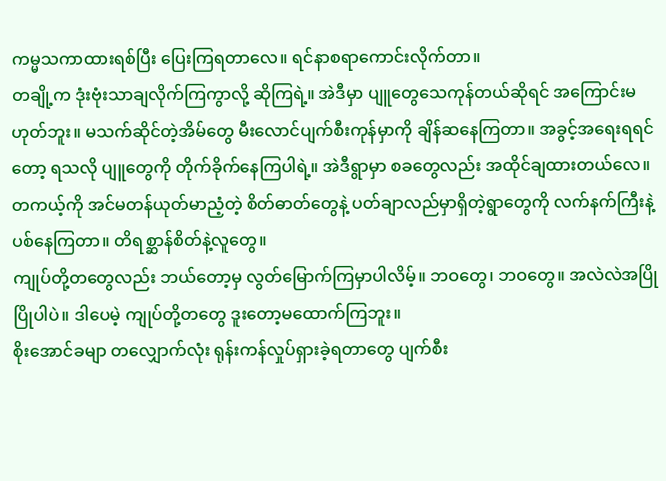ကမ္မသကာထားရစ်ပြီး ပြေးကြရတာလေ။ ရင်နာစရာကောင်းလိုက်တာ။
တချို့က ဒုံးဗုံးသာချလိုက်ကြကွာလို့ ဆိုကြရဲ့။ အဲဒီမှာ ပျူတွေသေကုန်တယ်ဆိုရင် အကြောင်းမဟုတ်ဘူး။ မသက်ဆိုင်တဲ့အိမ်တွေ မီးလောင်ပျက်စီးကုန်မှာကို ချိန်ဆနေကြတာ။ အခွင့်အရေးရရင်တော့ ရသလို ပျူတွေကို တိုက်ခိုက်နေကြပါရဲ့။ အဲဒီရွာမှာ စခတွေလည်း အထိုင်ချထားတယ်လေ။ တကယ့်ကို အင်မတန်ယုတ်မာညံ့တဲ့ စိတ်ဓာတ်တွေနဲ့ ပတ်ချာလည်မှာရှိတဲ့ရွာတွေကို လက်နက်ကြီးနဲ့ပစ်နေကြတာ။ တိရစ္ဆာန်စိတ်နဲ့လူတွေ။
ကျုပ်တို့တတွေလည်း ဘယ်တော့မှ လွတ်မြောက်ကြမှာပါလိမ့်။ ဘဝတွေ၊ ဘဝတွေ။ အလဲလဲအပြိုပြိုပါပဲ။ ဒါပေမဲ့ ကျုပ်တို့တတွေ ဒူးတော့မထောက်ကြဘူး။
စိုးအောင်ခမျာ တလျှောက်လုံး ရုန်းကန်လှုပ်ရှားခဲ့ရတာတွေ ပျက်စီး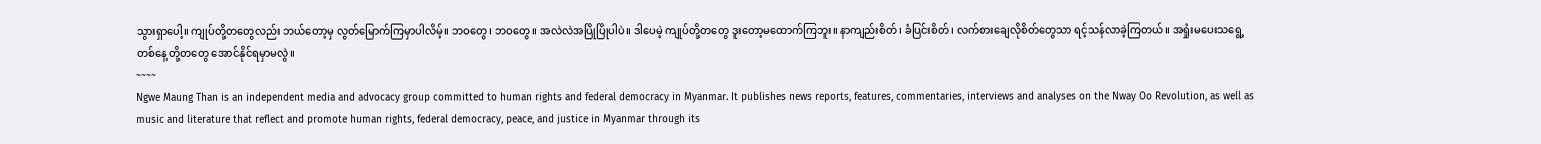သွားရှာပေါ့။ ကျုပ်တို့တတွေလည်း ဘယ်တော့မှ လွတ်မြောက်ကြမှာပါလိမ့်။ ဘဝတွေ၊ ဘဝတွေ။ အလဲလဲအပြိုပြိုပါပဲ။ ဒါပေမဲ့ ကျုပ်တို့တတွေ ဒူးတော့မထောက်ကြဘူး။ နာကျည်းစိတ်၊ ခံပြင်းစိတ်၊ လက်စားချေလိုစိတ်တွေသာ ရင့်သန်လာခဲ့ကြတယ်။ အရှုံးမပေးသရွေ့ တစ်နေ့ တို့တတွေ အောင်နိုင်ရမှာမလွဲ။
~~~~
Ngwe Maung Than is an independent media and advocacy group committed to human rights and federal democracy in Myanmar. It publishes news reports, features, commentaries, interviews and analyses on the Nway Oo Revolution, as well as music and literature that reflect and promote human rights, federal democracy, peace, and justice in Myanmar through its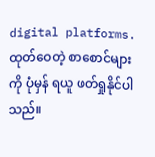digital platforms.
ထုတ်ဝေတဲ့ စာစောင်များကို ပုံမှန် ရယူ ဖတ်ရှုနိုင်ပါသည်။